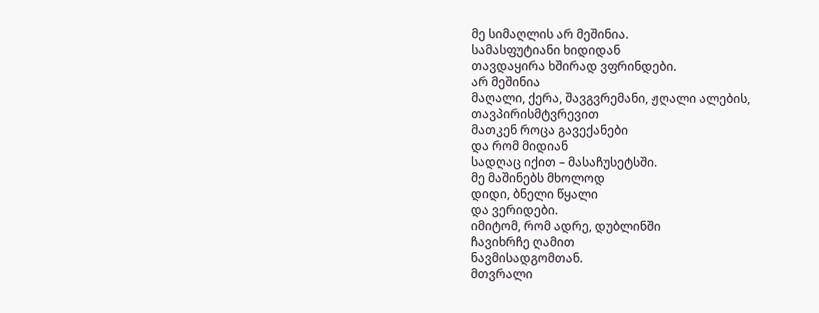მე სიმაღლის არ მეშინია.
სამასფუტიანი ხიდიდან
თავდაყირა ხშირად ვფრინდები.
არ მეშინია
მაღალი, ქერა, შავგვრემანი, ჟღალი ალების,
თავპირისმტვრევით
მათკენ როცა გავექანები
და რომ მიდიან
სადღაც იქით – მასაჩუსეტსში.
მე მაშინებს მხოლოდ
დიდი, ბნელი წყალი
და ვერიდები.
იმიტომ, რომ ადრე, დუბლინში
ჩავიხრჩე ღამით
ნავმისადგომთან.
მთვრალი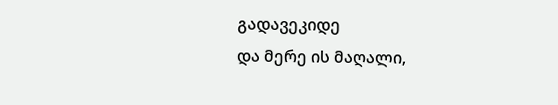გადავეკიდე
და მერე ის მაღალი,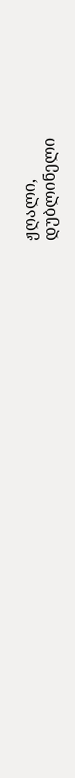ჟღალი,
დუბლინელი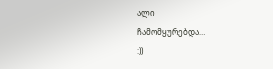ალი
ჩამომყურებდა…
:))